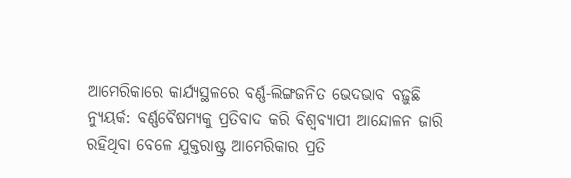ଆମେରିକାରେ କାର୍ଯ୍ୟସ୍ଥଳରେ ବର୍ଣ୍ଣ-ଲିଙ୍ଗଜନିତ ଭେଦଭାବ ବଢ଼ୁଛି
ନ୍ୟୁୟର୍କ: ବର୍ଣ୍ଣବୈଷମ୍ୟକୁ ପ୍ରତିବାଦ କରି ବିଶ୍ଵବ୍ୟାପୀ ଆନ୍ଦୋଳନ ଜାରି ରହିଥିବା ବେଳେ ଯୁକ୍ତରାଷ୍ଟ୍ର ଆମେରିକାର ପ୍ରତି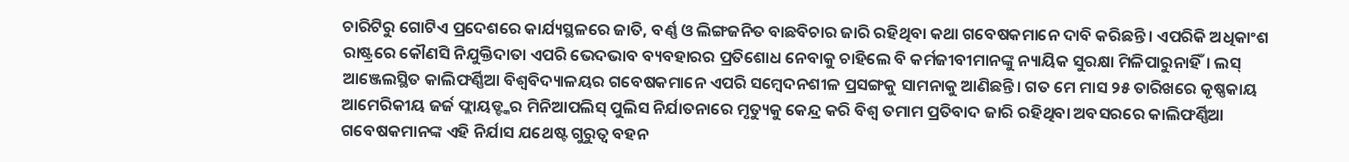ଚାରିଟିରୁ ଗୋଟିଏ ପ୍ରଦେଶରେ କାର୍ଯ୍ୟସ୍ଥଳରେ ଜାତି, ବର୍ଣ୍ଣ ଓ ଲିଙ୍ଗଜନିତ ବାଛବିଚାର ଜାରି ରହିଥିବା କଥା ଗବେଷକମାନେ ଦାବି କରିଛନ୍ତି। ଏପରିକି ଅଧିକାଂଶ ରାଷ୍ଟ୍ରରେ କୌଣସି ନିଯୁକ୍ତିଦାତା ଏପରି ଭେଦଭାବ ବ୍ୟବହାରର ପ୍ରତିଶୋଧ ନେବାକୁ ଚାହିଲେ ବି କର୍ମଜୀବୀମାନଙ୍କୁ ନ୍ୟାୟିକ ସୁରକ୍ଷା ମିଳିପାରୁନାହିଁ। ଲସ୍ ଆଞ୍ଜେଲସ୍ଥିତ କାଲିଫର୍ଣ୍ଣିଆ ବିଶ୍ଵବିଦ୍ୟାଳୟର ଗବେଷକମାନେ ଏପରି ସମ୍ବେଦନଶୀଳ ପ୍ରସଙ୍ଗକୁ ସାମନାକୁ ଆଣିଛନ୍ତି। ଗତ ମେ ମାସ ୨୫ ତାରିଖରେ କୃଷ୍ଣକାୟ ଆମେରିକୀୟ ଜର୍ଜ ଫ୍ଲାୟଡ୍ଙ୍କର ମିନିଆପଲିସ୍ ପୁଲିସ ନିର୍ଯାତନାରେ ମୃତ୍ୟୁକୁ କେନ୍ଦ୍ର କରି ବିଶ୍ଵ ତମାମ ପ୍ରତିବାଦ ଜାରି ରହିଥିବା ଅବସରରେ କାଲିଫର୍ଣ୍ଣିଆ ଗବେଷକମାନଙ୍କ ଏହି ନିର୍ଯାସ ଯଥେଷ୍ଟ ଗୁରୁତ୍ଵ ବହନ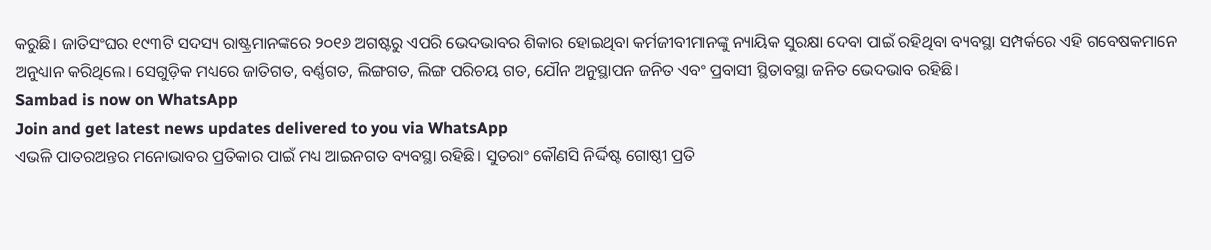କରୁଛି। ଜାତିସଂଘର ୧୯୩ଟି ସଦସ୍ୟ ରାଷ୍ଟ୍ରମାନଙ୍କରେ ୨୦୧୬ ଅଗଷ୍ଟରୁ ଏପରି ଭେଦଭାବର ଶିକାର ହୋଇଥିବା କର୍ମଜୀବୀମାନଙ୍କୁ ନ୍ୟାୟିକ ସୁରକ୍ଷା ଦେବା ପାଇଁ ରହିଥିବା ବ୍ୟବସ୍ଥା ସମ୍ପର୍କରେ ଏହି ଗବେଷକମାନେ ଅନୁଧ୍ୟାନ କରିଥିଲେ। ସେଗୁଡ଼ିକ ମଧ୍ୟରେ ଜାତିଗତ, ବର୍ଣ୍ଣଗତ, ଲିଙ୍ଗଗତ, ଲିଙ୍ଗ ପରିଚୟ ଗତ, ଯୌନ ଅନୁସ୍ଥାପନ ଜନିତ ଏବଂ ପ୍ରବାସୀ ସ୍ଥିତାବସ୍ଥା ଜନିତ ଭେଦଭାବ ରହିଛି।
Sambad is now on WhatsApp
Join and get latest news updates delivered to you via WhatsApp
ଏଭଳି ପାତରଅନ୍ତର ମନୋଭାବର ପ୍ରତିକାର ପାଇଁ ମଧ୍ୟ ଆଇନଗତ ବ୍ୟବସ୍ଥା ରହିଛି। ସୁତରାଂ କୌଣସି ନିର୍ଦ୍ଦିଷ୍ଟ ଗୋଷ୍ଠୀ ପ୍ରତି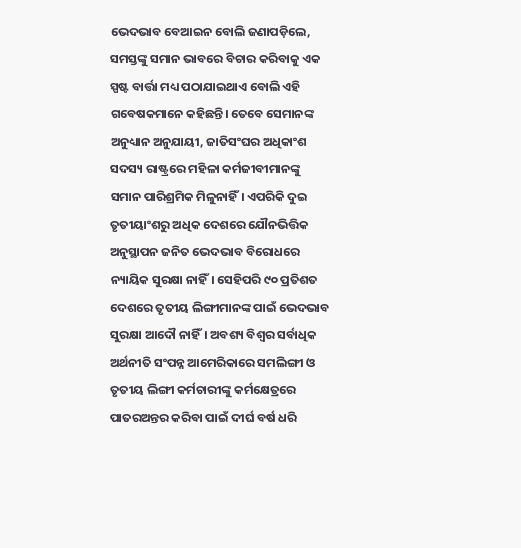ଭେଦଭାବ ବେଆଇନ ବୋଲି ଜଣାପଡ଼ିଲେ, ସମସ୍ତଙ୍କୁ ସମାନ ଭାବରେ ବିଚାର କରିବାକୁ ଏକ ସ୍ପଷ୍ଟ ବାର୍ତ୍ତା ମଧ୍ୟ ପଠାଯାଇଥାଏ ବୋଲି ଏହି ଗବେଷକମାନେ କହିଛନ୍ତି। ତେବେ ସେମାନଙ୍କ ଅନୁଧ୍ୟାନ ଅନୁଯାୟୀ, ଜାତିସଂଘର ଅଧିକାଂଶ ସଦସ୍ୟ ରାଷ୍ଟ୍ରରେ ମହିଳା କର୍ମଜୀବୀମାନଙ୍କୁ ସମାନ ପାରିଶ୍ରମିକ ମିଳୁନାହିଁ। ଏପରିକି ଦୁଇ ତୃତୀୟାଂଶରୁ ଅଧିକ ଦେଶରେ ଯୌନଭିତ୍ତିକ ଅନୁସ୍ଥାପନ ଜନିତ ଭେଦଭାବ ବିରୋଧରେ ନ୍ୟାୟିକ ସୁରକ୍ଷା ନାହିଁ। ସେହିପରି ୯୦ ପ୍ରତିଶତ ଦେଶରେ ତୃତୀୟ ଲିଙ୍ଗୀମାନଙ୍କ ପାଇଁ ଭେଦଭାବ ସୁରକ୍ଷା ଆଦୌ ନାହିଁ। ଅବଶ୍ୟ ବିଶ୍ଵର ସର୍ବାଧିକ ଅର୍ଥନୀତି ସଂପନ୍ନ ଆମେରିକାରେ ସମଲିଙ୍ଗୀ ଓ ତୃତୀୟ ଲିଙ୍ଗୀ କର୍ମଚାରୀଙ୍କୁ କର୍ମକ୍ଷେତ୍ରରେ ପାତରଅନ୍ତର କରିବା ପାଇଁ ଦୀର୍ଘ ବର୍ଷ ଧରି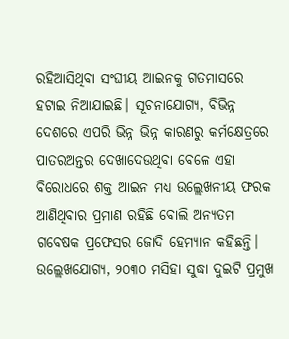ରହିଆସିଥିବା ସଂଘୀୟ ଆଇନକୁ ଗତମାସରେ ହଟାଇ ନିଆଯାଇଛି। ସୂଚନାଯୋଗ୍ୟ, ବିଭିନ୍ନ ଦେଶରେ ଏପରି ଭିନ୍ନ ଭିନ୍ନ କାରଣରୁ କର୍ମକ୍ଷେତ୍ରରେ ପାତରଅନ୍ତର ଦେଖାଦେଉଥିବା ବେଳେ ଏହା ବିରୋଧରେ ଶକ୍ତ ଆଇନ ମଧ୍ୟ ଉଲ୍ଲେଖନୀୟ ଫରକ ଆଣିଥିବାର ପ୍ରମାଣ ରହିଛି ବୋଲି ଅନ୍ୟତମ ଗବେଷକ ପ୍ରଫେସର ଜୋଦି ହେମ୍ୟାନ କହିଛନ୍ତି।
ଉଲ୍ଲେଖଯୋଗ୍ୟ, ୨୦୩୦ ମସିହା ସୁଦ୍ଧା ଦୁଇଟି ପ୍ରମୁଖ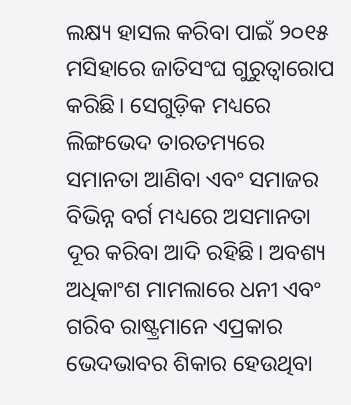ଲକ୍ଷ୍ୟ ହାସଲ କରିବା ପାଇଁ ୨୦୧୫ ମସିହାରେ ଜାତିସଂଘ ଗୁରୁତ୍ଵାରୋପ କରିଛି। ସେଗୁଡ଼ିକ ମଧ୍ୟରେ ଲିଙ୍ଗଭେଦ ତାରତମ୍ୟରେ ସମାନତା ଆଣିବା ଏବଂ ସମାଜର ବିଭିନ୍ନ ବର୍ଗ ମଧ୍ୟରେ ଅସମାନତା ଦୂର କରିବା ଆଦି ରହିଛି। ଅବଶ୍ୟ ଅଧିକାଂଶ ମାମଲାରେ ଧନୀ ଏବଂ ଗରିବ ରାଷ୍ଟ୍ରମାନେ ଏପ୍ରକାର ଭେଦଭାବର ଶିକାର ହେଉଥିବା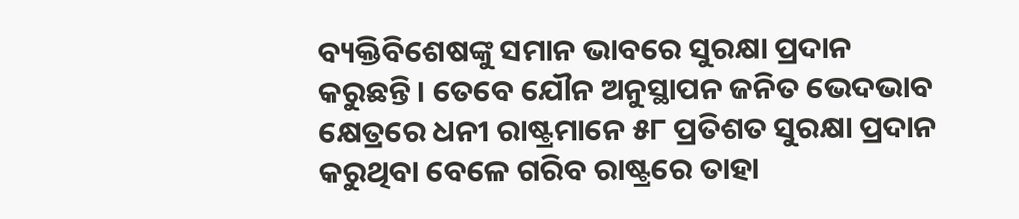ବ୍ୟକ୍ତିବିଶେଷଙ୍କୁ ସମାନ ଭାବରେ ସୁରକ୍ଷା ପ୍ରଦାନ କରୁଛନ୍ତି। ତେବେ ଯୌନ ଅନୁସ୍ଥାପନ ଜନିତ ଭେଦଭାବ କ୍ଷେତ୍ରରେ ଧନୀ ରାଷ୍ଟ୍ରମାନେ ୫୮ ପ୍ରତିଶତ ସୁରକ୍ଷା ପ୍ରଦାନ କରୁଥିବା ବେଳେ ଗରିବ ରାଷ୍ଟ୍ରରେ ତାହା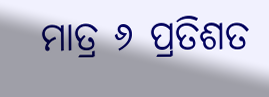ମାତ୍ର ୬ ପ୍ରତିଶତ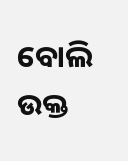ବୋଲି ଉକ୍ତ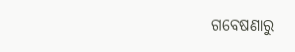ଗବେଷଣାରୁ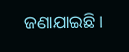ଜଣାଯାଇଛି।